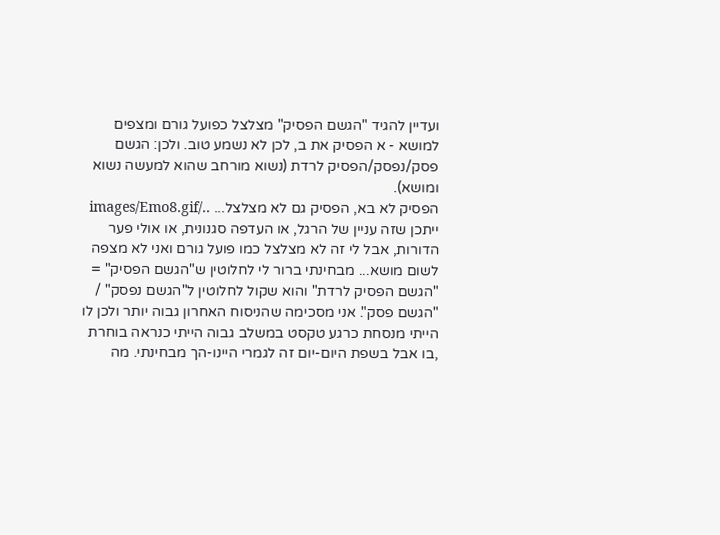ועדיין להגיד "הגשם הפסיק" מצלצל כפועל גורם ומצפים למושא - א הפסיק את ב, לכן לא נשמע טוב. ולכן: הגשם פסק/נפסק/הפסיק לרדת (נשוא מורחב שהוא למעשה נשוא ומושא).
הפסיק לא בא, הפסיק גם לא מצלצל... ../images/Emo8.gif
ייתכן שזה עניין של הרגל, או העדפה סגנונית, או אולי פער הדורות, אבל לי זה לא מצלצל כמו פועל גורם ואני לא מצפה לשום מושא... מבחינתי ברור לי לחלוטין ש"הגשם הפסיק" = "הגשם הפסיק לרדת" והוא שקול לחלוטין ל"הגשם נפסק" / "הגשם פסק". אני מסכימה שהניסוח האחרון גבוה יותר ולכן לו הייתי מנסחת כרגע טקסט במשלב גבוה הייתי כנראה בוחרת ,בו אבל בשפת היום-יום זה לגמרי היינו-הך מבחינתי. מה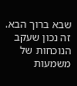שבא ברוך הבא.
זה נכון שעקב הנוכחות של משמעות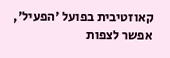קאוזטיבית בפועל 'הפעיל', אפשר לצפות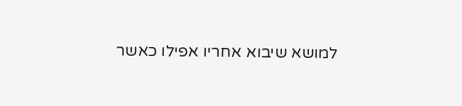למושא שיבוא אחריו אפילו כאשר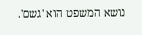נושא המשפט הוא 'גשם'.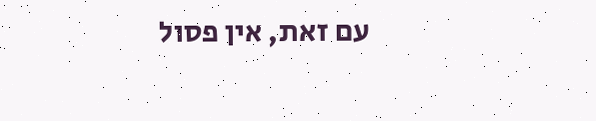עם זאת, אין פסול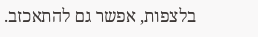בלצפות, אפשר גם להתאכזב.